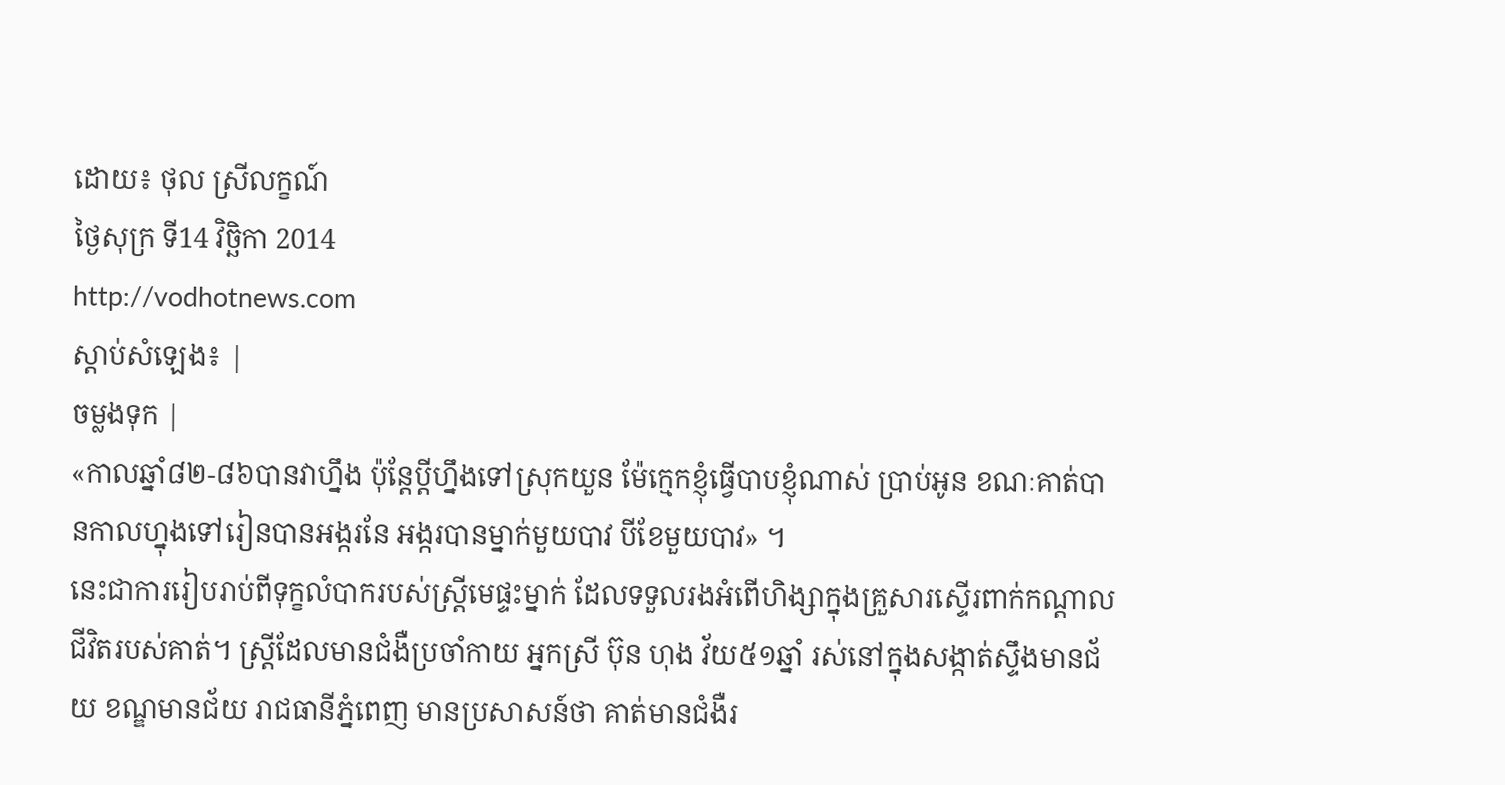ដោយ៖ ថុល ស្រីលក្ខណ៍
ថ្ងៃសុក្រ ទី14 វិច្ឆិកា 2014
http://vodhotnews.com
ស្តាប់សំឡេង៖ |
ចម្លងទុក |
«កាលឆ្នាំ៨២-៨៦បានវាហ្នឹង ប៉ុន្ដែប្ដីហ្នឹងទៅស្រុកយួន ម៉ែក្មេកខ្ញុំធ្វើបាបខ្ញុំណាស់ ប្រាប់អូន ខណៈគាត់បានកាលហ្នុងទៅរៀនបានអង្ករនែ អង្ករបានម្នាក់មួយបាវ បីខែមួយបាវ» ។
នេះជាការរៀបរាប់ពីទុក្ខលំបាករបស់ស្រ្តីមេផ្ទះម្នាក់ ដែលទទួលរងអំពើហិង្សាក្នុងគ្រួសារស្ទើរពាក់កណ្តាលជីវិតរបស់គាត់។ ស្ត្រីដែលមានជំងឺប្រចាំកាយ អ្នកស្រី ប៊ុន ហុង វ័យ៥១ឆ្នាំ រស់នៅក្នុងសង្កាត់ស្ទឹងមានជ័យ ខណ្ឌមានជ័យ រាជធានីភ្នំពេញ មានប្រសាសន៍ថា គាត់មានជំងឺរ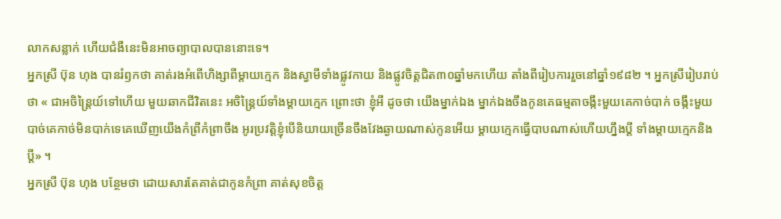លាកសន្លាក់ ហើយជំងឺនេះមិនអាចព្យាបាលបាននោះទេ។
អ្នកស្រី ប៊ុន ហុង បានរំឭកថា គាត់រងអំពើហិង្សាពីម្តាយក្មេក និងស្វាមីទាំងផ្លូវកាយ និងផ្លូវចិត្តជិត៣០ឆ្នាំមកហើយ តាំងពីរៀបការរួចនៅឆ្នាំ១៩៨២ ។ អ្នកស្រីរៀបរាប់ថា « ជាអចិន្រ្តៃយ៍ទៅហើយ មួយឆាកជីវិតនេះ អចិន្ត្រៃយ៍ទាំងម្តាយក្មេក ព្រោះថា ខ្ញុំអី ដូចថា យើងម្នាក់ឯង ម្នាក់ឯងចឹងកូនគេធម្មតាចង្កឹះមួយគេកាច់បាក់ ចង្កឹះមួយបាច់គេកាច់មិនបាក់ទេគេឃើញយើងកំព្រីកំព្រាចឹង អូរប្រវត្ដិខ្ញុំបើនិយាយច្រើនចឹងវែងឆ្ងាយណាស់កូនអើយ ម្ដាយក្មេកធ្វើបាបណាស់ហើយហ្នឹងប្ដី ទាំងម្តាយក្មេកនិងប្តី» ។
អ្នកស្រី ប៊ុន ហុង បន្ថែមថា ដោយសារតែគាត់ជាកូនកំព្រា គាត់សុខចិត្ត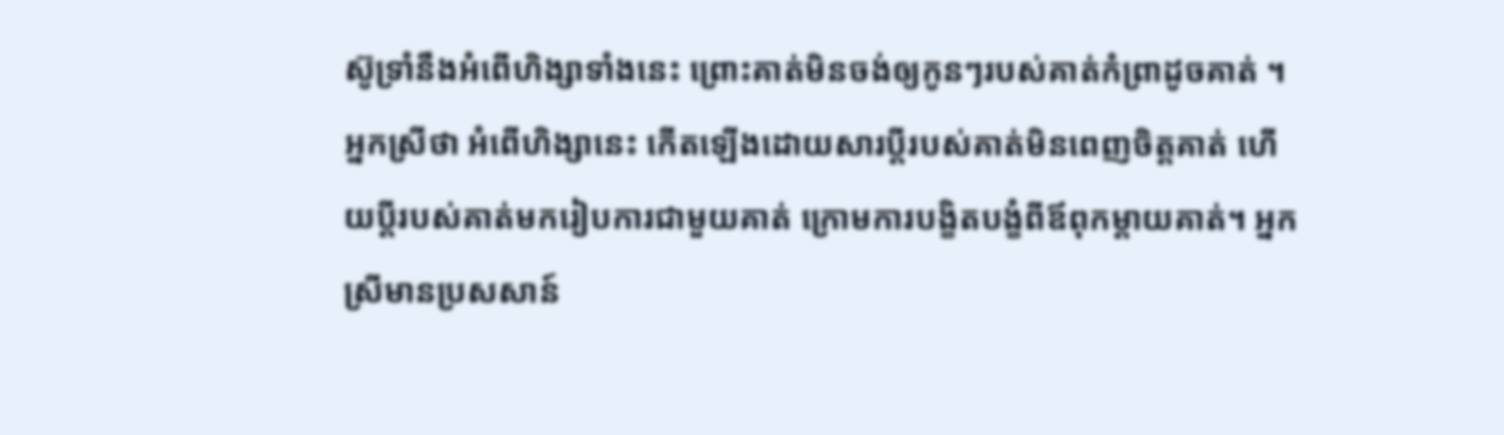ស៊ូទ្រាំនឹងអំពើហិង្សាទាំងនេះ ព្រោះគាត់មិនចង់ឲ្យកូនៗរបស់គាត់កំព្រាដូចគាត់ ។ អ្នកស្រីថា អំពើហិង្សានេះ កើតឡើងដោយសារប្តីរបស់គាត់មិនពេញចិត្តគាត់ ហើយប្ដីរបស់គាត់មករៀបការជាមួយគាត់ ក្រោមការបង្ខិតបង្ខំពីឪពុកម្ដាយគាត់។ អ្នកស្រីមានប្រសសាន៍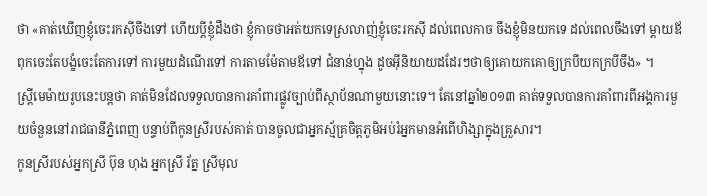ថា «គាត់ឃើញខ្ញុំចេះរកស៊ីចឹងទៅ ហើយប្ដីខ្ញុំដឹងថា ខ្ញុំកាចថាអត់យកទេស្រលាញ់ខ្ញុំចេះរកស៊ី ដល់ពេលកាច ចឹងខ្ញុំមិនយកទេ ដល់ពេលចឹងទៅ ម្ដាយឪពុកចេះតែបង្ខំចេះតែការទៅ ការមួយដំណើរទៅ ការតាមម៉ែតាមឪទៅ ជំនាន់ហ្នុង ដូចអ៊ីនិយាយដដែរៗថាឲ្យគោយកគោឲ្យក្របីយកក្របីចឹង» ។
ស្រ្តីមេម៉ាយរូបនេះបន្តថា គាត់មិនដែលទទួលបានការគាំពារផ្លូវច្បាប់ពីស្ថាប័នណាមួយនោះទេ។ តែនៅឆ្នាំ២០១៣ គាត់ទទួលបានការគាំពារពីអង្គការមួយចំនួននៅរាជធានីភ្នំពេញ បន្ទាប់ពីកូនស្រីរបស់គាត់ បានចូលជាអ្នកស្ម័គ្រចិត្តភូមិអប់រំអ្នកមានអំពើហិង្សាក្នុងគ្រួសារ។
កូនស្រីរបស់អ្នកស្រី ប៊ុន ហុង អ្នកស្រី រ័ត្ន ស្រីមុល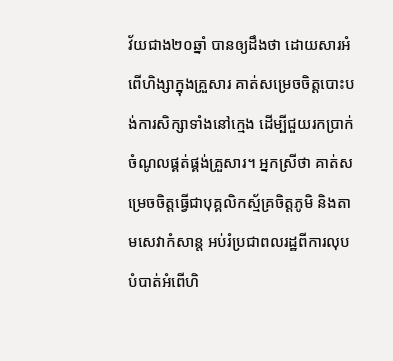វ័យជាង២០ឆ្នាំ បានឲ្យដឹងថា ដោយសារអំពើហិង្សាក្នុងគ្រួសារ គាត់សម្រេចចិត្តបោះបង់ការសិក្សាទាំងនៅក្មេង ដើម្បីជួយរកប្រាក់ចំណូលផ្គត់ផ្គង់គ្រួសារ។ អ្នកស្រីថា គាត់សម្រេចចិត្តធ្វើជាបុគ្គលិកស្ម័គ្រចិត្តភូមិ និងតាមសេវាកំសាន្ត អប់រំប្រជាពលរដ្ឋពីការលុបបំបាត់អំពើហិ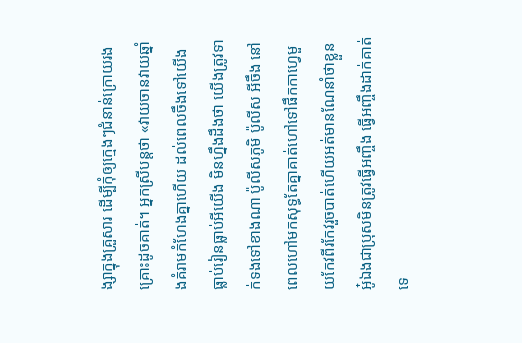ង្សាក្នុងគ្រួសារ ដើម្បីកុំឲ្យក្មេងៗជំនាន់ក្រោយរងគ្រោះដូចគាត់។ អ្នកស្រីបន្តថា «វាយចានវាយឆ្នាំងគំរាមកំហែងគ្នាហើយ ដល់ពេលចឹងទៅយើងធ្លាប់រៀនធ្លាប់អីយើង មិនហ្នឹងដឹងថា យើងត្រូវទាក់ទងទៅខាងណា ប៉ូលីសភូមិ ប៉ូលីស អីចឹង នៅពេលហៅមកសុទ្ធតែគ្នាគាត់ហៅទៅផឹកកាហ្វេមួយកែវពីរកែវរួចបាត់ហើយអត់មានណែនាំថាខ្លួន អូ៎ឯងជាប្រុសមិនត្រូវធ្វើអញ្ចឹង ធ្វើអញ្ចឹងដាក់គាត់ទេ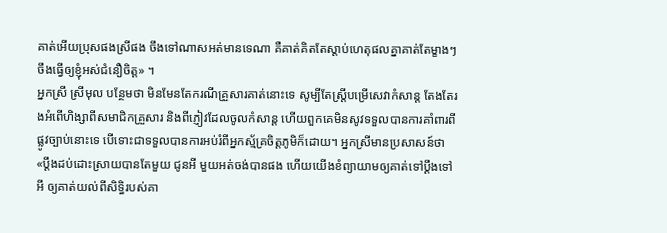គាត់អើយប្រុសផងស្រីផង ចឹងទៅណាសអត់មានទេណា គឺគាត់គិតតែស្ដាប់ហេតុផលគ្នាគាត់តែម្ខាងៗ ចឹងធ្វើឲ្យខ្ញុំអស់ជំនឿចិត្ដ» ។
អ្នកស្រី ស្រីមុល បន្ថែមថា មិនមែនតែករណីគ្រួសារគាត់នោះទេ សូម្បីតែស្រ្តីបម្រើសេវាកំសាន្ត តែងតែរងអំពើហិង្សាពីសមាជិកគ្រួសារ និងពីភ្ញៀវដែលចូលកំសាន្ត ហើយពួកគេមិនសូវទទួលបានការគាំពារពីផ្លូវច្បាប់នោះទេ បើទោះជាទទួលបានការអប់រំពីអ្នកស្ម័គ្រចិត្តភូមិក៏ដោយ។ អ្នកស្រីមានប្រសាសន៍ថា «ប្ដឹងដប់ដោះស្រាយបានតែមួយ ជូនអី មួយអត់ចង់បានផង ហើយយើងខំព្យាយាមឲ្យគាត់ទៅប្ដឹងទៅអី ឲ្យគាត់យល់ពីសិទ្ធិរបស់គា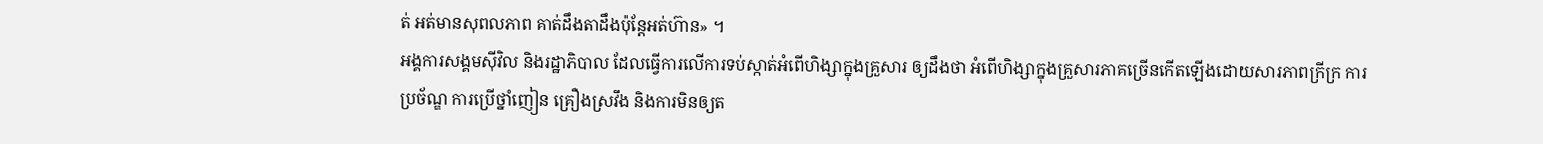ត់ អត់មានសុពលភាព គាត់ដឹងតាដឹងប៉ុន្ដែអត់ហ៊ាន» ។
អង្គការសង្គមស៊ីវិល និងរដ្ឋាភិបាល ដែលធ្វើការលើការទប់ស្កាត់អំពើហិង្សាក្នុងគ្រួសារ ឲ្យដឹងថា អំពើហិង្សាក្នុងគ្រួសារភាគច្រើនកើតឡើងដោយសារភាពក្រីក្រ ការប្រច័ណ្ឌ ការប្រើថ្នាំញៀន គ្រឿងស្រវឹង និងការមិនឲ្យត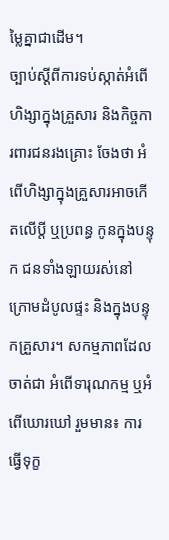ម្លៃគ្នាជាដើម។
ច្បាប់ស្ដីពីការទប់ស្កាត់អំពើហិង្សាក្នុងគ្រួសារ និងកិច្ចការពារជនរងគ្រោះ ចែងថា អំពើហិង្សាក្នុងគ្រួសារអាចកើតលើប្តី ឬប្រពន្ធ កូនក្នុងបន្ទុក ជនទាំងឡាយរស់នៅក្រោមដំបូលផ្ទះ និងក្នុងបន្ទុកគ្រួសារ។ សកម្មភាពដែលចាត់ជា អំពើទារុណកម្ម ឬអំពើឃោរឃៅ រួមមាន៖ ការធ្វើទុក្ខ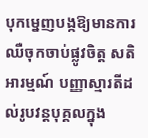បុកម្នេញបង្កឱ្យមានការឈឺចុកចាប់ផ្លូវចិត្ត សតិអារម្មណ៍ បញ្ញាស្មារតីដល់រូបវន្តបុគ្គលក្នុង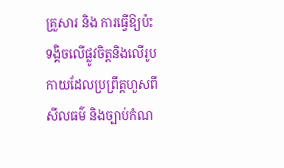គ្រួសារ និង ការធ្វើឱ្យប៉ះទង្គិចលើផ្លូវចិត្តនិងលើរូបកាយដែលប្រព្រឹត្តហួសពីសីលធម៌ និងច្បាប់កំណ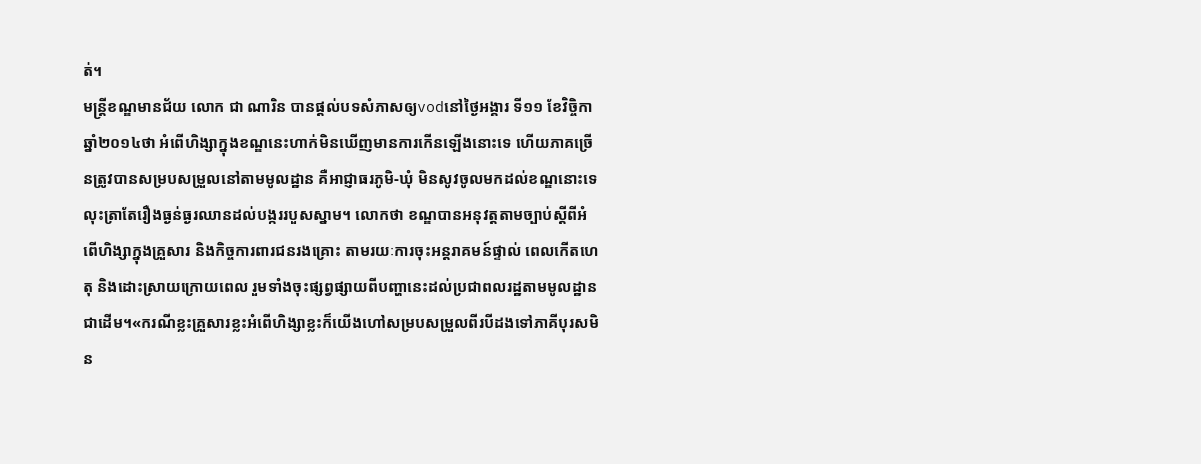ត់។
មន្រ្តីខណ្ឌមានជ័យ លោក ជា ណារិន បានផ្តល់បទសំភាសឲ្យvodនៅថ្ងៃអង្គារ ទី១១ ខែវិច្ចិកា ឆ្នាំ២០១៤ថា អំពើហិង្សាក្នុងខណ្ឌនេះហាក់មិនឃើញមានការកើនឡើងនោះទេ ហើយភាគច្រើនត្រូវបានសម្របសម្រួលនៅតាមមូលដ្ឋាន គឺអាជ្ញាធរភូមិ-ឃុំ មិនសូវចូលមកដល់ខណ្ឌនោះទេ លុះត្រាតែរឿងធ្ងន់ធ្ងរឈានដល់បង្កររបួសស្នាម។ លោកថា ខណ្ឌបានអនុវត្តតាមច្បាប់ស្តីពីអំពើហិង្សាក្នុងគ្រួសារ និងកិច្ចការពារជនរងគ្រោះ តាមរយៈការចុះអន្តរាគមន៍ផ្ទាល់ ពេលកើតហេតុ និងដោះស្រាយក្រោយពេល រួមទាំងចុះផ្សព្វផ្សាយពីបញ្ហានេះដល់ប្រជាពលរដ្ឋតាមមូលដ្ឋានជាដើម។«ករណីខ្លះគ្រួសារខ្លះអំពើហិង្សាខ្លះក៏យើងហៅសម្របសម្រួលពីរបីដងទៅភាគីបុរសមិន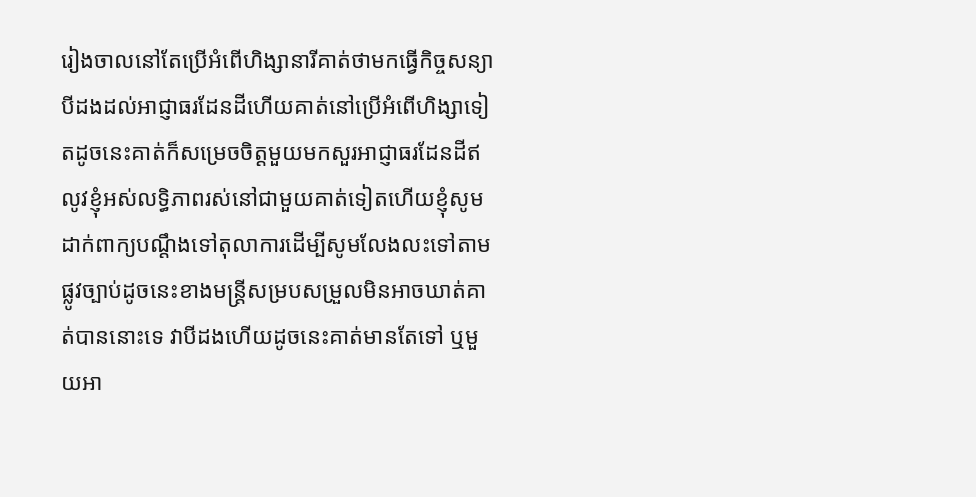រៀងចាលនៅតែប្រើអំពើហិង្សានារីគាត់ថាមកធ្វើកិច្ចសន្យាបីដងដល់អាជ្ញាធរដែនដីហើយគាត់នៅប្រើអំពើហិង្សាទៀតដូចនេះគាត់ក៏សម្រេចចិត្ដមួយមកសួរអាជ្ញាធរដែនដីឥលូវខ្ញុំអស់លទ្ធិភាពរស់នៅជាមួយគាត់ទៀតហើយខ្ញុំសូមដាក់ពាក្យបណ្ដឹងទៅតុលាការដើម្បីសូមលែងលះទៅតាមផ្លូវច្បាប់ដូចនេះខាងមន្ដ្រីសម្របសម្រួលមិនអាចឃាត់គាត់បាននោះទេ វាបីដងហើយដូចនេះគាត់មានតែទៅ ឬមួយអា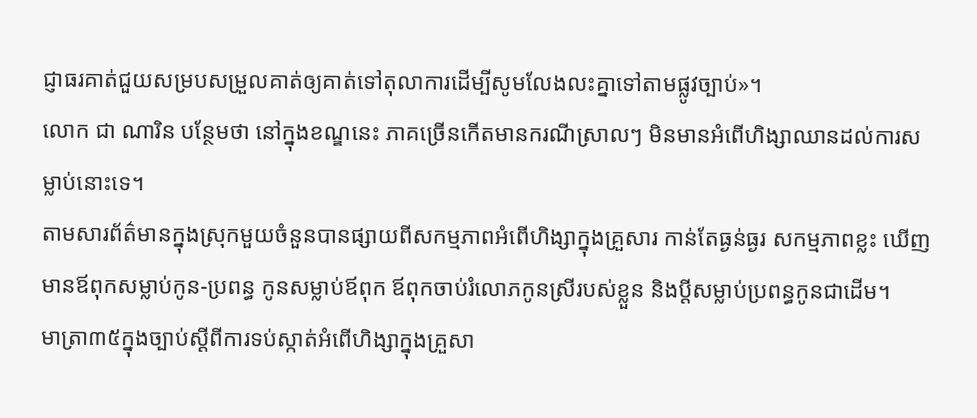ជ្ញាធរគាត់ជួយសម្របសម្រួលគាត់ឲ្យគាត់ទៅតុលាការដើម្បីសូមលែងលះគ្នាទៅតាមផ្លូវច្បាប់»។
លោក ជា ណារិន បន្ថែមថា នៅក្នុងខណ្ឌនេះ ភាគច្រើនកើតមានករណីស្រាលៗ មិនមានអំពើហិង្សាឈានដល់ការសម្លាប់នោះទេ។
តាមសារព័ត៌មានក្នុងស្រុកមួយចំនួនបានផ្សាយពីសកម្មភាពអំពើហិង្សាក្នុងគ្រួសារ កាន់តែធ្ងន់ធ្ងរ សកម្មភាពខ្លះ ឃើញមានឪពុកសម្លាប់កូន-ប្រពន្ធ កូនសម្លាប់ឪពុក ឪពុកចាប់រំលោភកូនស្រីរបស់ខ្លួន និងប្តីសម្លាប់ប្រពន្ធកូនជាដើម។
មាត្រា៣៥ក្នុងច្បាប់ស្ដីពីការទប់ស្កាត់អំពើហិង្សាក្នុងគ្រួសា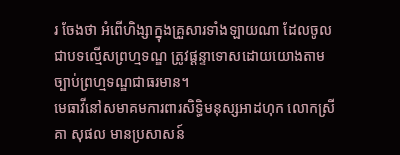រ ចែងថា អំពើហិង្សាក្នុងគ្រួសារទាំងឡាយណា ដែលចូលជាបទល្មើសព្រហ្មទណ្ឌ ត្រូវផ្ដន្ទាទោសដោយយោងតាមច្បាប់ព្រហ្មទណ្ឌជាធរមាន។
មេធាវីនៅសមាគមការពារសិទ្ធិមនុស្សអាដហុក លោកស្រី គា សុផល មានប្រសាសន៍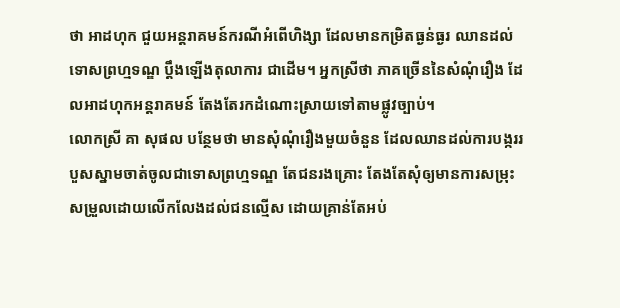ថា អាដហុក ជួយអន្តរាគមន៍ករណីអំពើហិង្សា ដែលមានកម្រិតធ្ងន់ធ្ងរ ឈានដល់ទោសព្រហ្មទណ្ឌ ប្តឹងឡើងតុលាការ ជាដើម។ អ្នកស្រីថា ភាគច្រើននៃសំណុំរឿង ដែលអាដហុកអន្តរាគមន៍ តែងតែរកដំណោះស្រាយទៅតាមផ្លូវច្បាប់។
លោកស្រី គា សុផល បន្ថែមថា មានសុំណុំរឿងមួយចំនួន ដែលឈានដល់ការបង្កររបួសស្នាមចាត់ចូលជាទោសព្រហ្មទណ្ឌ តែជនរងគ្រោះ តែងតែសុំឲ្យមានការសម្រុះសម្រួលដោយលើកលែងដល់ជនល្មើស ដោយគ្រាន់តែអប់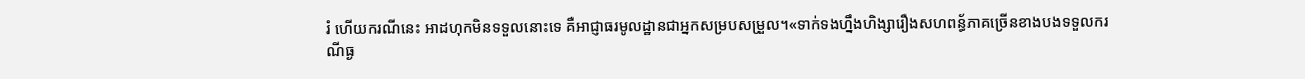រំ ហើយករណីនេះ អាដហុកមិនទទួលនោះទេ គឺអាជ្ញាធរមូលដ្ឋានជាអ្នកសម្របសម្រួល។«ទាក់ទងហ្នឹងហិង្សារឿងសហពន្ធ័ភាគច្រើនខាងបងទទួលករណីធ្ង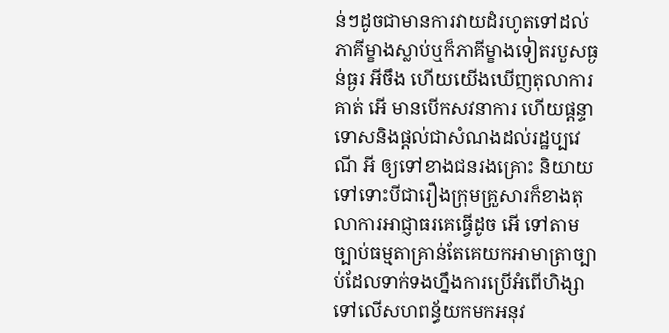ន់ៗដូចជាមានការវាយដំរហូតទៅដល់ភាគីម្ខាងស្លាប់ឬក៏ភាគីម្ខាងទៀតរបួសធ្ងន់ធ្ងរ អីចឹង ហើយយើងឃើញតុលាការគាត់ អើ មានបើកសវនាការ ហើយផ្ដន្ទាទោសនិងផ្ដល់ជាសំណងដល់រដ្ឋប្បវេណី អី ឲ្យទៅខាងជនរងគ្រោះ និយាយទៅទោះបីជារឿងក្រុមគ្រួសារក៏ខាងតុលាការអាជ្ញាធរគេធ្វើដូច អើ ទៅតាមច្បាប់ធម្មតាគ្រាន់តែគេយកអាមាត្រាច្បាប់ដែលទាក់ទងហ្នឹងការប្រើអំពើហិង្សាទៅលើសហពន្ធ័យកមកអនុវ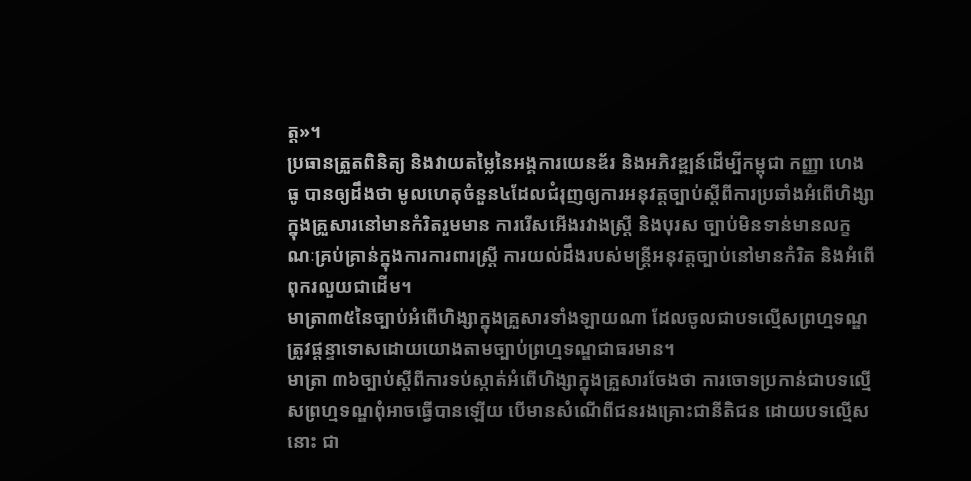ត្ដ»។
ប្រធានត្រួតពិនិត្យ និងវាយតម្លៃនៃអង្គការយេនឌ័រ និងអភិវឌ្ឍន៍ដើម្បីកម្ពុជា កញ្ញា ហេង ធូ បានឲ្យដឹងថា មូលហេតុចំនួន៤ដែលជំរុញឲ្យការអនុវត្តច្បាប់ស្តីពីការប្រឆាំងអំពើហិង្សាក្នុងគ្រួសារនៅមានកំរិតរួមមាន ការរើសអើងរវាងស្រ្តី និងបុរស ច្បាប់មិនទាន់មានលក្ខណៈគ្រប់គ្រាន់ក្នុងការការពារស្រ្តី ការយល់ដឹងរបស់មន្រ្តីអនុវត្តច្បាប់នៅមានកំរិត និងអំពើពុករលួយជាដើម។
មាត្រា៣៥នៃច្បាប់អំពើហិង្សាក្នុងគ្រួសារទាំងឡាយណា ដែលចូលជាបទល្មើសព្រហ្មទណ្ឌ ត្រូវផ្ដន្ទាទោសដោយយោងតាមច្បាប់ព្រហ្មទណ្ឌជាធរមាន។
មាត្រា ៣៦ច្បាប់ស្ដីពីការទប់ស្កាត់អំពើហិង្សាក្នុងគ្រួសារចែងថា ការចោទប្រកាន់ជាបទល្មើសព្រហ្មទណ្ឌពុំអាចធ្វើបានឡើយ បើមានសំណើពីជនរងគ្រោះជានីតិជន ដោយបទល្មើសនោះ ជា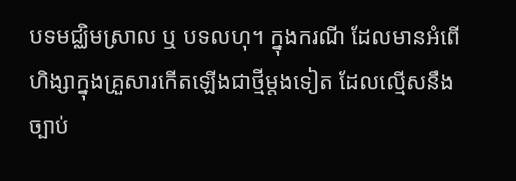បទមជ្ឈិមស្រាល ឬ បទលហុ។ ក្នុងករណី ដែលមានអំពើហិង្សាក្នុងគ្រួសារកើតឡើងជាថ្មីម្ដងទៀត ដែលល្មើសនឹងច្បាប់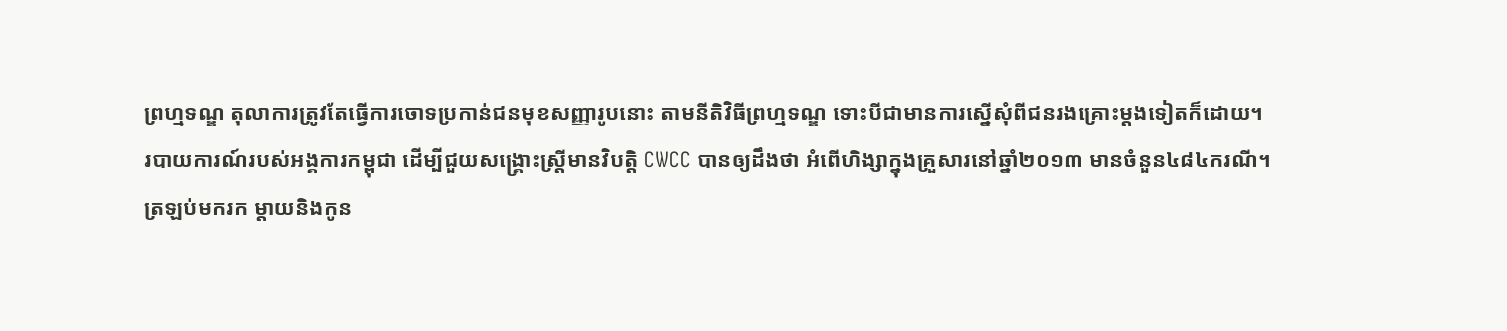ព្រហ្មទណ្ឌ តុលាការត្រូវតែធ្វើការចោទប្រកាន់ជនមុខសញ្ញារូបនោះ តាមនីតិវិធីព្រហ្មទណ្ឌ ទោះបីជាមានការស្នើសុំពីជនរងគ្រោះម្ដងទៀតក៏ដោយ។
របាយការណ៍របស់អង្គការកម្ពុជា ដើម្បីជួយសង្គ្រោះស្រ្តីមានវិបត្តិ CWCC បានឲ្យដឹងថា អំពើហិង្សាក្នុងគ្រួសារនៅឆ្នាំ២០១៣ មានចំនួន៤៨៤ករណី។
ត្រឡប់មករក ម្តាយនិងកូន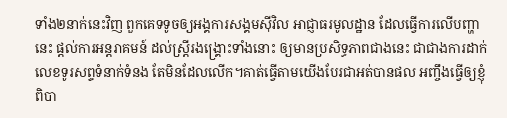ទាំង២នាក់នេះវិញ ពួកគេទទូចឲ្យអង្គការសង្គមស៊ីវិល អាជ្ញាធរមូលដ្ឋាន ដែលធ្វើការលើបញ្ហានេះ ផ្តល់ការអន្តរាគមន៍ ដល់ស្រ្តីរងង្រ្គោះទាំងនោះ ឲ្យមានប្រសិទ្ធភាពជាងនេះ ជាជាងការដាក់លេខទូរសព្ទទំនាក់ទំនង តែមិនដែលលើក។គាត់ធ្វើតាមយើងបែរជាអត់បានផល អញ្ចឹងធ្វើឲ្យខ្ញុំពិបា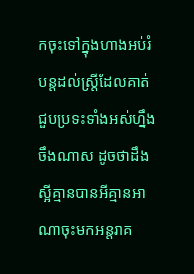កចុះទៅក្នុងហាងអប់រំបន្ដដល់ស្ដ្រីដែលគាត់ជួបប្រទះទាំងអស់ហ្នឹង ចឹងណាស ដូចថាដឹងស្អីគ្មានបានអីគ្មានអាណាចុះមកអន្តរាគ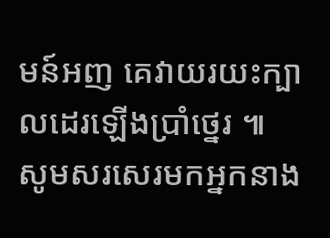មន៍អញ គេវាយរយះក្បាលដេរឡើងប្រាំថ្នេរ ៕
សូមសរសេរមកអ្នកនាង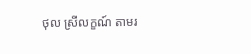ថុល ស្រីលក្ខណ៍ តាមរ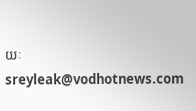យៈ sreyleak@vodhotnews.com